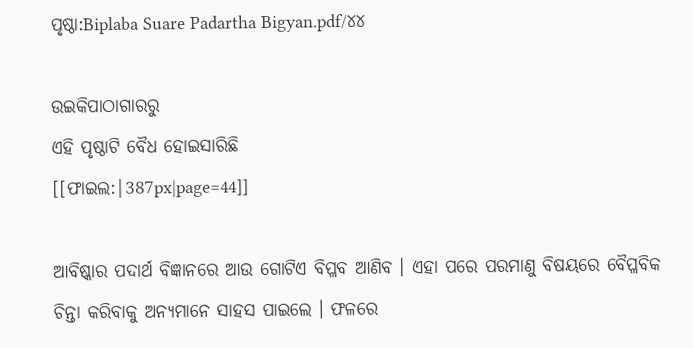ପୃଷ୍ଠା:Biplaba Suare Padartha Bigyan.pdf/୪୪

ଉଇକିପାଠାଗାର‌ରୁ
ଏହି ପୃଷ୍ଠାଟି ବୈଧ ହୋଇସାରିଛି
[[ଫାଇଲ:|387px|page=44]]

ଆବିଷ୍କାର ପଦାର୍ଥ ବିଜ୍ଞାନରେ ଆଉ ଗୋଟିଏ ବିପ୍ଳବ ଆଣିବ । ଏହା ପରେ ପରମାଣୁ ବିଷୟରେ ବୈପ୍ଳବିକ ଚିନ୍ତା କରିବାକୁ ଅନ୍ୟମାନେ ସାହସ ପାଇଲେ । ଫଳରେ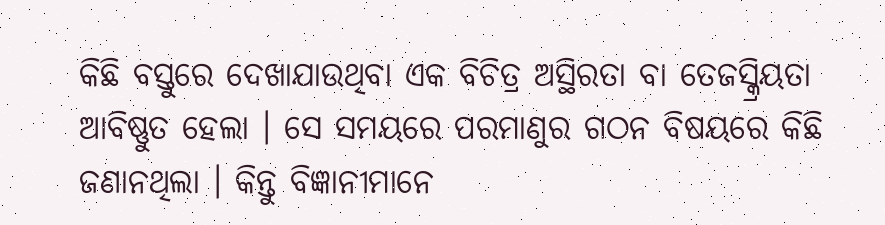କିଛି ବସ୍ତୁରେ ଦେଖାଯାଉଥିବା ଏକ ବିଚିତ୍ର ଅସ୍ଥିରତା ବା ତେଜସ୍କ୍ରିୟତା ଆବିଷ୍ଣୁତ ହେଲା । ସେ ସମୟରେ ପରମାଣୁର ଗଠନ ବିଷୟରେ କିଛି ଜଣାନଥିଲା । କିନ୍ତୁ ବିଜ୍ଞାନୀମାନେ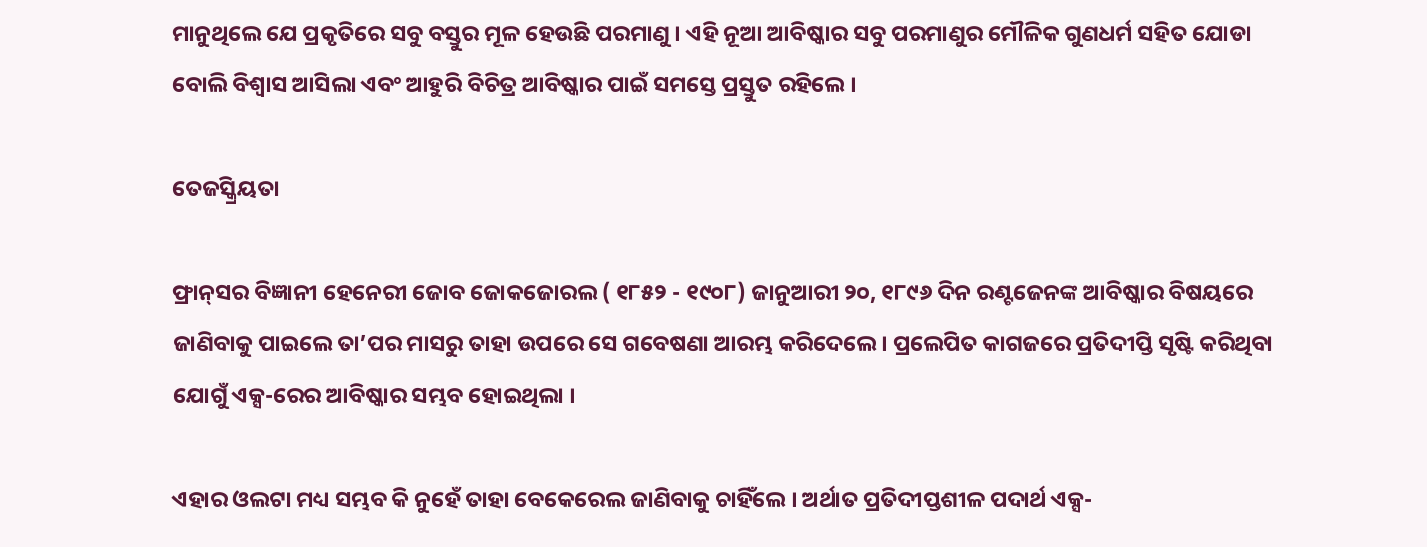ମାନୁଥିଲେ ଯେ ପ୍ରକୃତିରେ ସବୁ ବସ୍ତୁର ମୂଳ ହେଉଛି ପରମାଣୁ । ଏହି ନୂଆ ଆବିଷ୍କାର ସବୁ ପରମାଣୁର ମୌଳିକ ଗୁଣଧର୍ମ ସହିତ ଯୋଡା ବୋଲି ବିଶ୍ବାସ ଆସିଲା ଏବଂ ଆହୁରି ବିଚିତ୍ର ଆବିଷ୍କାର ପାଇଁ ସମସ୍ତେ ପ୍ରସ୍ତୁତ ରହିଲେ ।

ତେଜସ୍କ୍ରିୟତା

ଫ୍ରାନ୍‌ସର ବିଜ୍ଞାନୀ ହେନେରୀ ଜୋବ ଜୋକଜୋରଲ ( ୧୮୫୨ - ୧୯୦୮) ଜାନୁଆରୀ ୨୦, ୧୮୯୬ ଦିନ ରଣ୍ଟଜେନଙ୍କ ଆବିଷ୍କାର ବିଷୟରେ ଜାଣିବାକୁ ପାଇଲେ ତା’ପର ମାସରୁ ତାହା ଉପରେ ସେ ଗବେଷଣା ଆରମ୍ଭ କରିଦେଲେ । ପ୍ରଲେପିତ କାଗଜରେ ପ୍ରତିଦୀପ୍ତି ସୃଷ୍ଟି କରିଥିବା ଯୋଗୁଁ ଏକ୍ସ-ରେର ଆବିଷ୍କାର ସମ୍ଭବ ହୋଇଥିଲା ।

ଏହାର ଓଲଟା ମଧ୍ୟ ସମ୍ଭବ କି ନୁହେଁ ତାହା ବେକେରେଲ ଜାଣିବାକୁ ଚାହିଁଲେ । ଅର୍ଥାତ ପ୍ରତିଦୀପ୍ତଶୀଳ ପଦାର୍ଥ ଏକ୍ସ-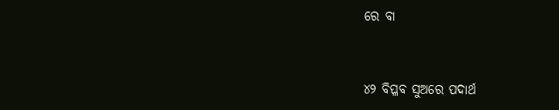ରେ ବା


୪୨ ବିପ୍ଳବ ସୁଅରେ ପଦାର୍ଥ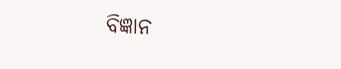ବିଜ୍ଞାନ